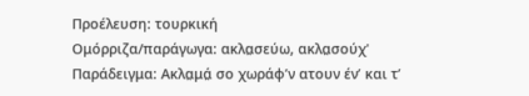Προέλευση: τουρκική
Ομόρριζα/παράγωγα: ακλα̤σεύω, ακλα̤σούχ'
Παράδειγμα: Ακλα̤μά̤ σο χωράφ’ν ατουν έν’ και τ’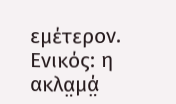εμέτερον.
Ενικός: η ακλα̤μά̤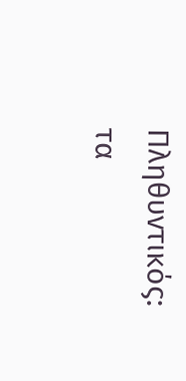Πληθυντικός: τα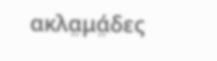ακλα̤μά̤δες